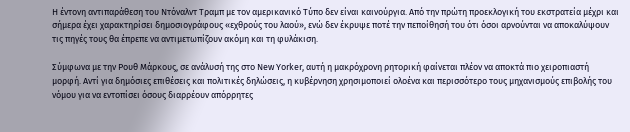Η έντονη αντιπαράθεση του Ντόναλντ Τραμπ με τον αμερικανικό Τύπο δεν είναι καινούργια. Από την πρώτη προεκλογική του εκστρατεία μέχρι και σήμερα έχει χαρακτηρίσει δημοσιογράφους «εχθρούς του λαού», ενώ δεν έκρυψε ποτέ την πεποίθησή του ότι όσοι αρνούνται να αποκαλύψουν τις πηγές τους θα έπρεπε να αντιμετωπίζουν ακόμη και τη φυλάκιση.

Σύμφωνα με την Ρουθ Μάρκους, σε ανάλυσή της στο New Yorker, αυτή η μακρόχρονη ρητορική φαίνεται πλέον να αποκτά πιο χειροπιαστή μορφή. Αντί για δημόσιες επιθέσεις και πολιτικές δηλώσεις, η κυβέρνηση χρησιμοποιεί ολοένα και περισσότερο τους μηχανισμούς επιβολής του νόμου για να εντοπίσει όσους διαρρέουν απόρρητες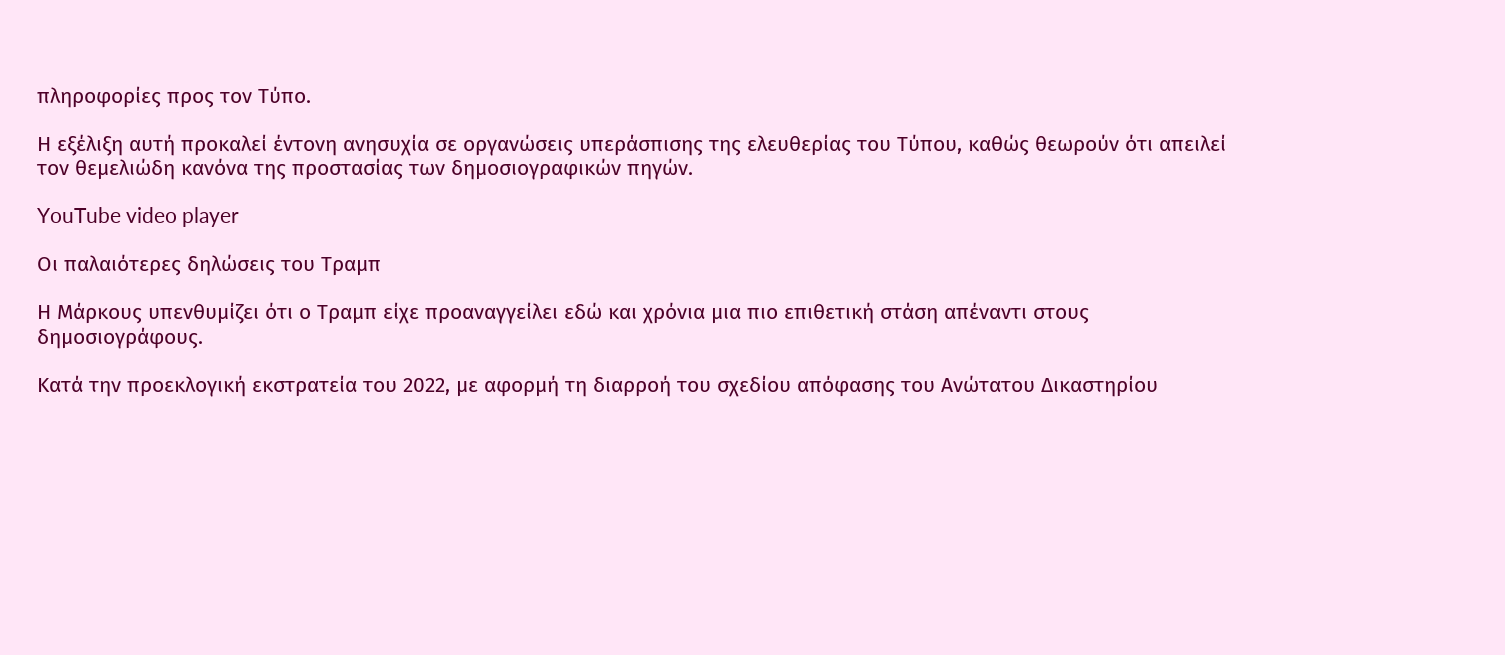πληροφορίες προς τον Τύπο.

Η εξέλιξη αυτή προκαλεί έντονη ανησυχία σε οργανώσεις υπεράσπισης της ελευθερίας του Τύπου, καθώς θεωρούν ότι απειλεί τον θεμελιώδη κανόνα της προστασίας των δημοσιογραφικών πηγών.

YouTube video player

Οι παλαιότερες δηλώσεις του Τραμπ

Η Μάρκους υπενθυμίζει ότι ο Τραμπ είχε προαναγγείλει εδώ και χρόνια μια πιο επιθετική στάση απέναντι στους δημοσιογράφους.

Κατά την προεκλογική εκστρατεία του 2022, με αφορμή τη διαρροή του σχεδίου απόφασης του Ανώτατου Δικαστηρίου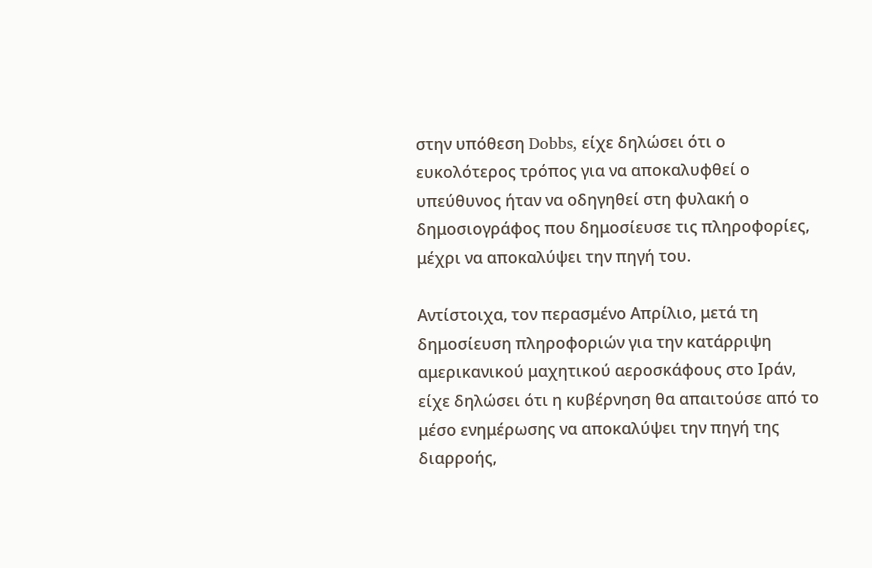στην υπόθεση Dobbs, είχε δηλώσει ότι ο ευκολότερος τρόπος για να αποκαλυφθεί ο υπεύθυνος ήταν να οδηγηθεί στη φυλακή ο δημοσιογράφος που δημοσίευσε τις πληροφορίες, μέχρι να αποκαλύψει την πηγή του.

Αντίστοιχα, τον περασμένο Απρίλιο, μετά τη δημοσίευση πληροφοριών για την κατάρριψη αμερικανικού μαχητικού αεροσκάφους στο Ιράν, είχε δηλώσει ότι η κυβέρνηση θα απαιτούσε από το μέσο ενημέρωσης να αποκαλύψει την πηγή της διαρροής,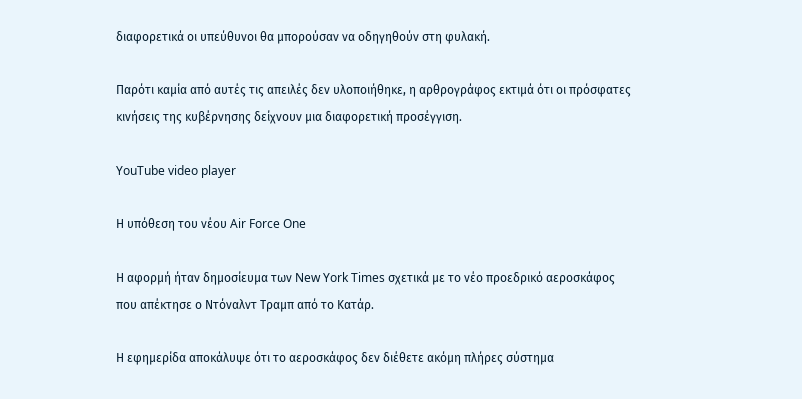διαφορετικά οι υπεύθυνοι θα μπορούσαν να οδηγηθούν στη φυλακή.

Παρότι καμία από αυτές τις απειλές δεν υλοποιήθηκε, η αρθρογράφος εκτιμά ότι οι πρόσφατες κινήσεις της κυβέρνησης δείχνουν μια διαφορετική προσέγγιση.

YouTube video player

Η υπόθεση του νέου Air Force One

Η αφορμή ήταν δημοσίευμα των New York Times σχετικά με το νέο προεδρικό αεροσκάφος που απέκτησε ο Ντόναλντ Τραμπ από το Κατάρ.

Η εφημερίδα αποκάλυψε ότι το αεροσκάφος δεν διέθετε ακόμη πλήρες σύστημα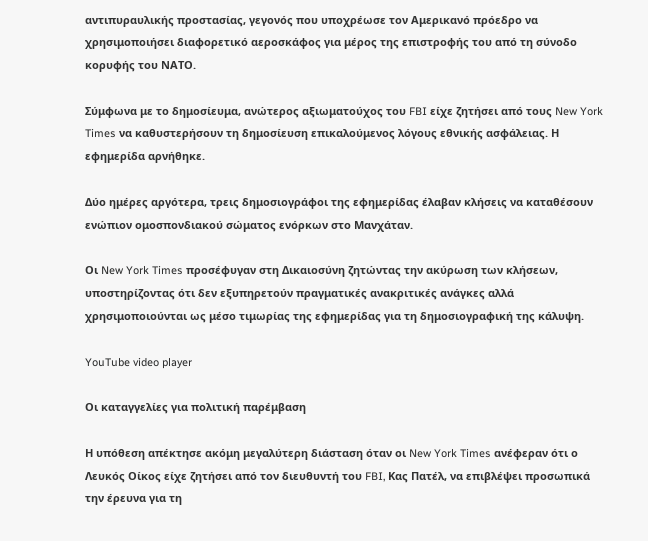αντιπυραυλικής προστασίας, γεγονός που υποχρέωσε τον Αμερικανό πρόεδρο να χρησιμοποιήσει διαφορετικό αεροσκάφος για μέρος της επιστροφής του από τη σύνοδο κορυφής του ΝΑΤΟ.

Σύμφωνα με το δημοσίευμα, ανώτερος αξιωματούχος του FBI είχε ζητήσει από τους New York Times να καθυστερήσουν τη δημοσίευση επικαλούμενος λόγους εθνικής ασφάλειας. Η εφημερίδα αρνήθηκε.

Δύο ημέρες αργότερα, τρεις δημοσιογράφοι της εφημερίδας έλαβαν κλήσεις να καταθέσουν ενώπιον ομοσπονδιακού σώματος ενόρκων στο Μανχάταν.

Οι New York Times προσέφυγαν στη Δικαιοσύνη ζητώντας την ακύρωση των κλήσεων, υποστηρίζοντας ότι δεν εξυπηρετούν πραγματικές ανακριτικές ανάγκες αλλά χρησιμοποιούνται ως μέσο τιμωρίας της εφημερίδας για τη δημοσιογραφική της κάλυψη.

YouTube video player

Οι καταγγελίες για πολιτική παρέμβαση

Η υπόθεση απέκτησε ακόμη μεγαλύτερη διάσταση όταν οι New York Times ανέφεραν ότι ο Λευκός Οίκος είχε ζητήσει από τον διευθυντή του FBI, Κας Πατέλ, να επιβλέψει προσωπικά την έρευνα για τη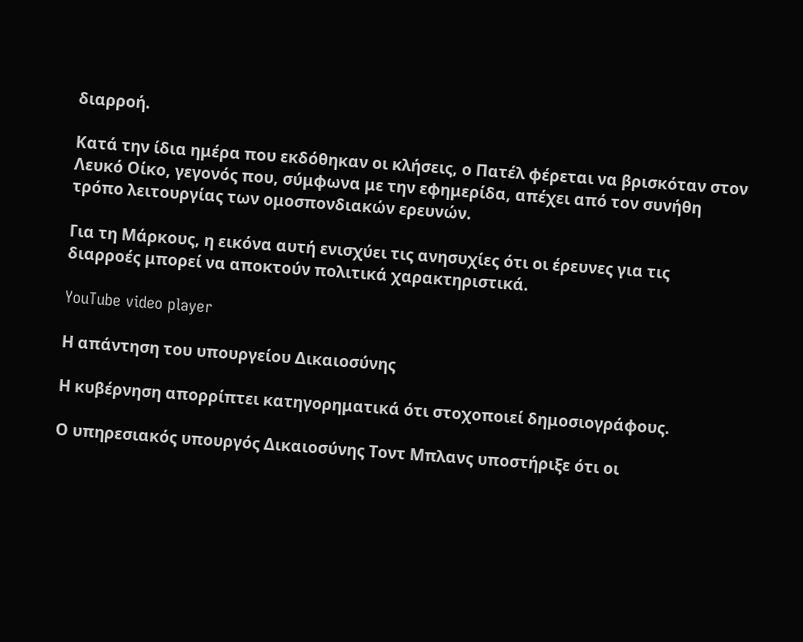διαρροή.

Κατά την ίδια ημέρα που εκδόθηκαν οι κλήσεις, ο Πατέλ φέρεται να βρισκόταν στον Λευκό Οίκο, γεγονός που, σύμφωνα με την εφημερίδα, απέχει από τον συνήθη τρόπο λειτουργίας των ομοσπονδιακών ερευνών.

Για τη Μάρκους, η εικόνα αυτή ενισχύει τις ανησυχίες ότι οι έρευνες για τις διαρροές μπορεί να αποκτούν πολιτικά χαρακτηριστικά.

YouTube video player

Η απάντηση του υπουργείου Δικαιοσύνης

Η κυβέρνηση απορρίπτει κατηγορηματικά ότι στοχοποιεί δημοσιογράφους.

Ο υπηρεσιακός υπουργός Δικαιοσύνης Τοντ Μπλανς υποστήριξε ότι οι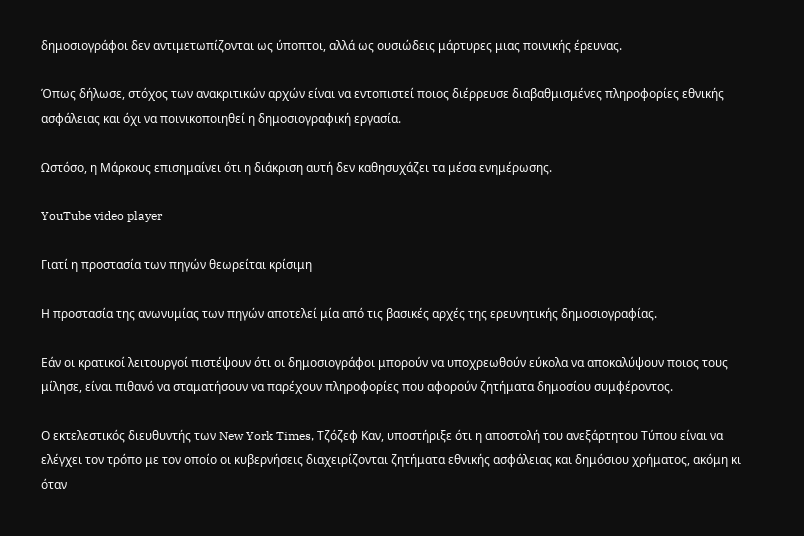δημοσιογράφοι δεν αντιμετωπίζονται ως ύποπτοι, αλλά ως ουσιώδεις μάρτυρες μιας ποινικής έρευνας.

Όπως δήλωσε, στόχος των ανακριτικών αρχών είναι να εντοπιστεί ποιος διέρρευσε διαβαθμισμένες πληροφορίες εθνικής ασφάλειας και όχι να ποινικοποιηθεί η δημοσιογραφική εργασία.

Ωστόσο, η Μάρκους επισημαίνει ότι η διάκριση αυτή δεν καθησυχάζει τα μέσα ενημέρωσης.

YouTube video player

Γιατί η προστασία των πηγών θεωρείται κρίσιμη

Η προστασία της ανωνυμίας των πηγών αποτελεί μία από τις βασικές αρχές της ερευνητικής δημοσιογραφίας.

Εάν οι κρατικοί λειτουργοί πιστέψουν ότι οι δημοσιογράφοι μπορούν να υποχρεωθούν εύκολα να αποκαλύψουν ποιος τους μίλησε, είναι πιθανό να σταματήσουν να παρέχουν πληροφορίες που αφορούν ζητήματα δημοσίου συμφέροντος.

Ο εκτελεστικός διευθυντής των New York Times, Τζόζεφ Καν, υποστήριξε ότι η αποστολή του ανεξάρτητου Τύπου είναι να ελέγχει τον τρόπο με τον οποίο οι κυβερνήσεις διαχειρίζονται ζητήματα εθνικής ασφάλειας και δημόσιου χρήματος, ακόμη κι όταν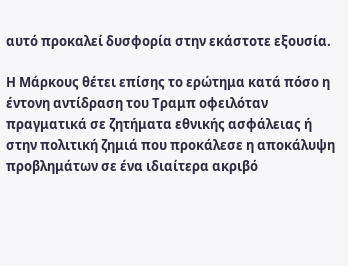αυτό προκαλεί δυσφορία στην εκάστοτε εξουσία.

Η Μάρκους θέτει επίσης το ερώτημα κατά πόσο η έντονη αντίδραση του Τραμπ οφειλόταν πραγματικά σε ζητήματα εθνικής ασφάλειας ή στην πολιτική ζημιά που προκάλεσε η αποκάλυψη προβλημάτων σε ένα ιδιαίτερα ακριβό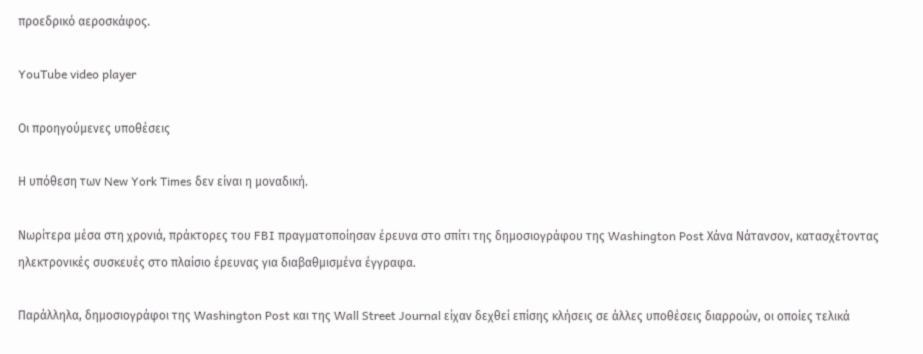προεδρικό αεροσκάφος.

YouTube video player

Οι προηγούμενες υποθέσεις

Η υπόθεση των New York Times δεν είναι η μοναδική.

Νωρίτερα μέσα στη χρονιά, πράκτορες του FBI πραγματοποίησαν έρευνα στο σπίτι της δημοσιογράφου της Washington Post Χάνα Νάτανσον, κατασχέτοντας ηλεκτρονικές συσκευές στο πλαίσιο έρευνας για διαβαθμισμένα έγγραφα.

Παράλληλα, δημοσιογράφοι της Washington Post και της Wall Street Journal είχαν δεχθεί επίσης κλήσεις σε άλλες υποθέσεις διαρροών, οι οποίες τελικά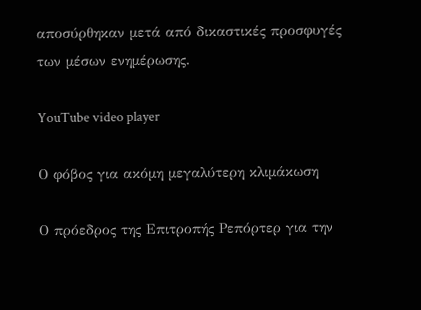αποσύρθηκαν μετά από δικαστικές προσφυγές των μέσων ενημέρωσης.

YouTube video player

Ο φόβος για ακόμη μεγαλύτερη κλιμάκωση

Ο πρόεδρος της Επιτροπής Ρεπόρτερ για την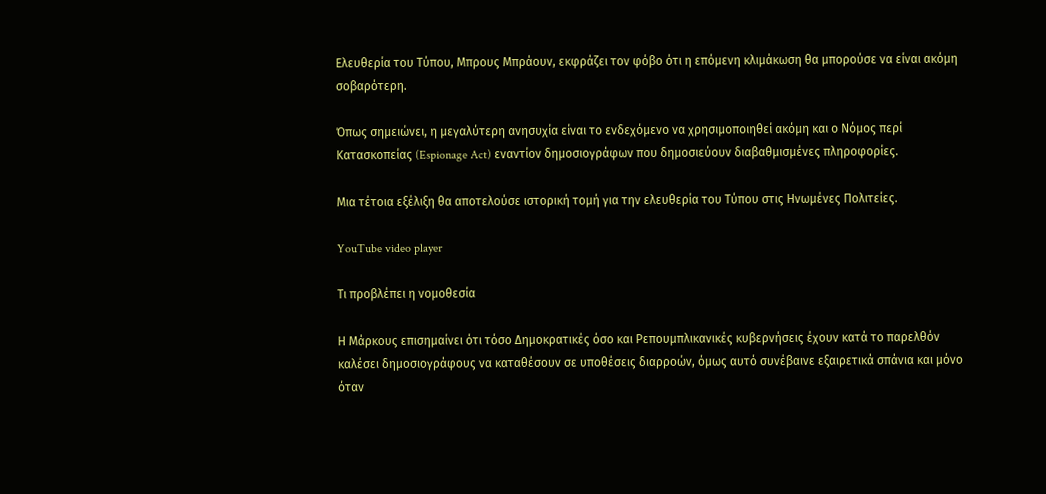Ελευθερία του Τύπου, Μπρους Μπράουν, εκφράζει τον φόβο ότι η επόμενη κλιμάκωση θα μπορούσε να είναι ακόμη σοβαρότερη.

Όπως σημειώνει, η μεγαλύτερη ανησυχία είναι το ενδεχόμενο να χρησιμοποιηθεί ακόμη και ο Νόμος περί Κατασκοπείας (Espionage Act) εναντίον δημοσιογράφων που δημοσιεύουν διαβαθμισμένες πληροφορίες.

Μια τέτοια εξέλιξη θα αποτελούσε ιστορική τομή για την ελευθερία του Τύπου στις Ηνωμένες Πολιτείες.

YouTube video player

Τι προβλέπει η νομοθεσία

Η Μάρκους επισημαίνει ότι τόσο Δημοκρατικές όσο και Ρεπουμπλικανικές κυβερνήσεις έχουν κατά το παρελθόν καλέσει δημοσιογράφους να καταθέσουν σε υποθέσεις διαρροών, όμως αυτό συνέβαινε εξαιρετικά σπάνια και μόνο όταν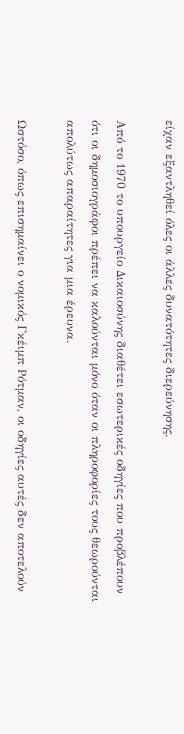είχαν εξαντληθεί όλες οι άλλες δυνατότητες διερεύνησης.

Από το 1970 το υπουργείο Δικαιοσύνης διαθέτει εσωτερικές οδηγίες που προβλέπουν ότι οι δημοσιογράφοι πρέπει να καλούνται μόνο όταν οι πληροφορίες τους θεωρούνται απολύτως απαραίτητες για μια έρευνα.

Ωστόσο, όπως επισημαίνει ο νομικός Γκέιμπ Ρότμαν, οι οδηγίες αυτές δεν αποτελούν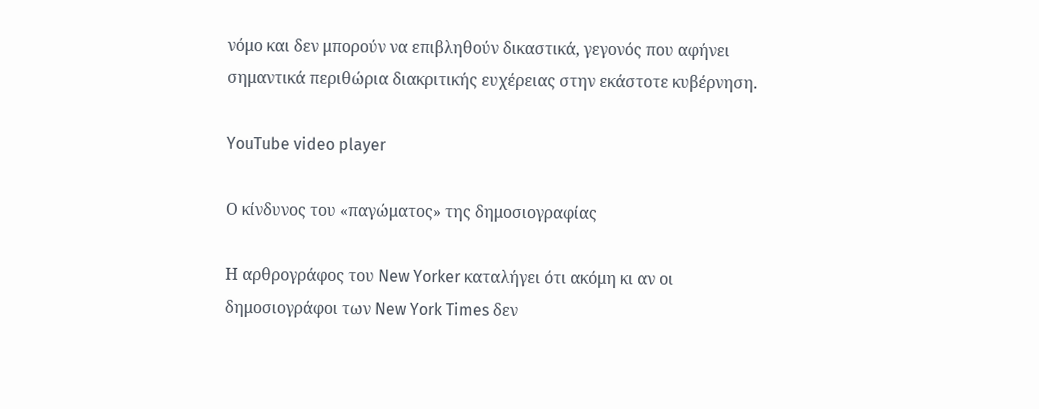νόμο και δεν μπορούν να επιβληθούν δικαστικά, γεγονός που αφήνει σημαντικά περιθώρια διακριτικής ευχέρειας στην εκάστοτε κυβέρνηση.

YouTube video player

Ο κίνδυνος του «παγώματος» της δημοσιογραφίας

Η αρθρογράφος του New Yorker καταλήγει ότι ακόμη κι αν οι δημοσιογράφοι των New York Times δεν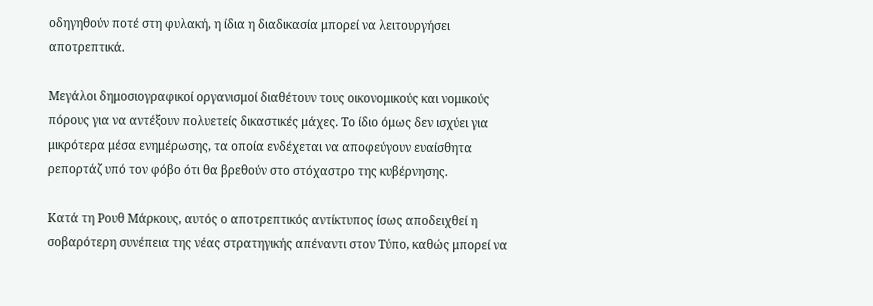οδηγηθούν ποτέ στη φυλακή, η ίδια η διαδικασία μπορεί να λειτουργήσει αποτρεπτικά.

Μεγάλοι δημοσιογραφικοί οργανισμοί διαθέτουν τους οικονομικούς και νομικούς πόρους για να αντέξουν πολυετείς δικαστικές μάχες. Το ίδιο όμως δεν ισχύει για μικρότερα μέσα ενημέρωσης, τα οποία ενδέχεται να αποφεύγουν ευαίσθητα ρεπορτάζ υπό τον φόβο ότι θα βρεθούν στο στόχαστρο της κυβέρνησης.

Κατά τη Ρουθ Μάρκους, αυτός ο αποτρεπτικός αντίκτυπος ίσως αποδειχθεί η σοβαρότερη συνέπεια της νέας στρατηγικής απέναντι στον Τύπο, καθώς μπορεί να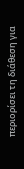περιορίσει τη διάθεση για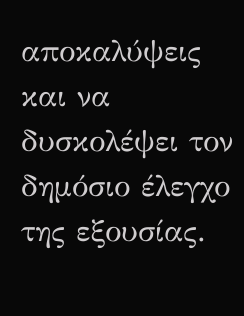αποκαλύψεις και να δυσκολέψει τον δημόσιο έλεγχο της εξουσίας.